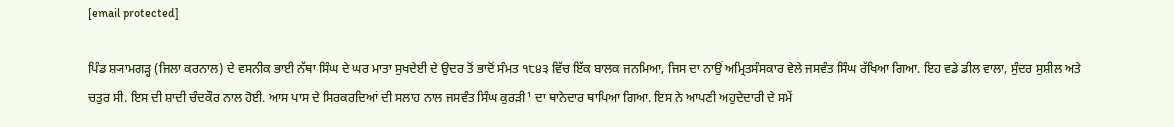[email protected]

ਪਿੰਡ ਸ਼੍ਯਾਮਗੜ੍ਹ (ਜਿਲਾ ਕਰਨਾਲ) ਦੇ ਵਸਨੀਕ ਭਾਈ ਨੱਥਾ ਸਿੰਘ ਦੇ ਘਰ ਮਾਤਾ ਸੁਖਦੇਈ ਦੇ ਉਦਰ ਤੋਂ ਭਾਦੋਂ ਸੰਮਤ ੧੮੪੩ ਵਿੱਚ ਇੱਕ ਬਾਲਕ ਜਨਮਿਆ, ਜਿਸ ਦਾ ਨਾਉਂ ਅਮ੍ਰਿਤਸੰਸਕਾਰ ਵੇਲੇ ਜਸਵੰਤ ਸਿੰਘ ਰੱਖਿਆ ਗਿਆ. ਇਹ ਵਡੇ ਡੀਲ ਵਾਲਾ, ਸੁੰਦਰ ਸੁਸ਼ੀਲ ਅਤੇ ਚਤੁਰ ਸੀ. ਇਸ ਦੀ ਸ਼ਾਦੀ ਚੰਦਕੌਰ ਨਾਲ ਹੋਈ. ਆਸ ਪਾਸ ਦੇ ਸਿਰਕਰਦਿਆਂ ਦੀ ਸਲਾਹ ਨਾਲ ਜਸਵੰਤ ਸਿੰਘ ਕੁਰੜੀ¹ ਦਾ ਥਾਨੇਦਾਰ ਥਾਪਿਆ ਗਿਆ. ਇਸ ਨੇ ਆਪਣੀ ਅਹੁਦੇਦਾਰੀ ਦੇ ਸਮੇਂ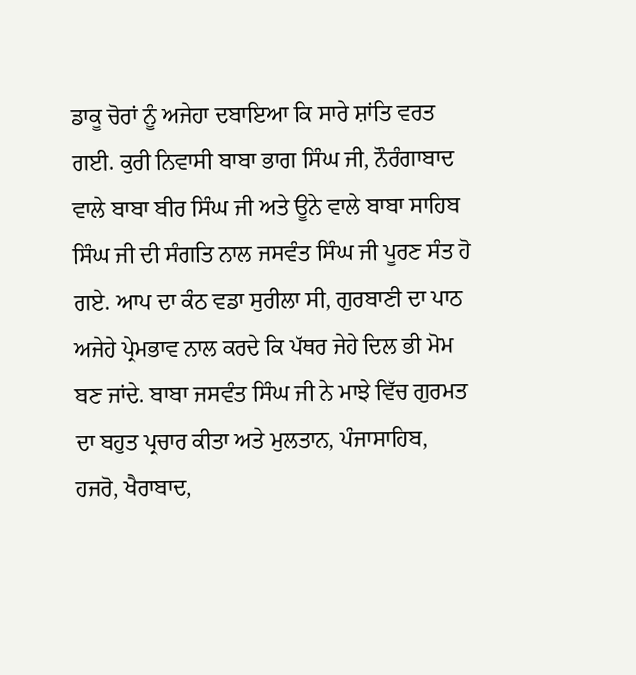ਡਾਕੂ ਚੋਰਾਂ ਨੂੰ ਅਜੇਹਾ ਦਬਾਇਆ ਕਿ ਸਾਰੇ ਸ਼ਾਂਤਿ ਵਰਤ ਗਈ. ਕੁਰੀ ਨਿਵਾਸੀ ਬਾਬਾ ਭਾਗ ਸਿੰਘ ਜੀ, ਨੌਰੰਗਾਬਾਦ ਵਾਲੇ ਬਾਬਾ ਬੀਰ ਸਿੰਘ ਜੀ ਅਤੇ ਊਨੇ ਵਾਲੇ ਬਾਬਾ ਸਾਹਿਬ ਸਿੰਘ ਜੀ ਦੀ ਸੰਗਤਿ ਨਾਲ ਜਸਵੰਤ ਸਿੰਘ ਜੀ ਪੂਰਣ ਸੰਤ ਹੋ ਗਏ. ਆਪ ਦਾ ਕੰਠ ਵਡਾ ਸੁਰੀਲਾ ਸੀ, ਗੁਰਬਾਣੀ ਦਾ ਪਾਠ ਅਜੇਹੇ ਪ੍ਰੇਮਭਾਵ ਨਾਲ ਕਰਦੇ ਕਿ ਪੱਥਰ ਜੇਹੇ ਦਿਲ ਭੀ ਮੋਮ ਬਣ ਜਾਂਦੇ. ਬਾਬਾ ਜਸਵੰਤ ਸਿੰਘ ਜੀ ਨੇ ਮਾਝੇ ਵਿੱਚ ਗੁਰਮਤ ਦਾ ਬਹੁਤ ਪ੍ਰਚਾਰ ਕੀਤਾ ਅਤੇ ਮੁਲਤਾਨ, ਪੰਜਾਸਾਹਿਬ, ਹਜਰੋ, ਖੈਰਾਬਾਦ,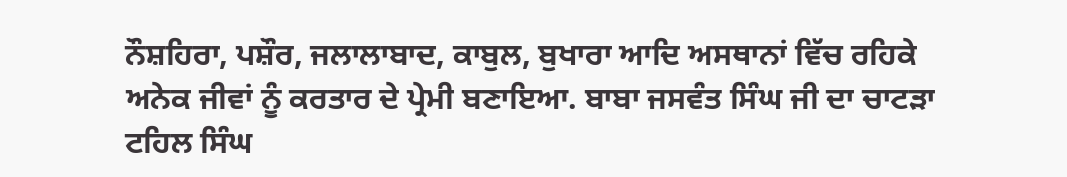ਨੌਸ਼ਹਿਰਾ, ਪਸ਼ੌਰ, ਜਲਾਲਾਬਾਦ, ਕਾਬੁਲ, ਬੁਖਾਰਾ ਆਦਿ ਅਸਥਾਨਾਂ ਵਿੱਚ ਰਹਿਕੇ ਅਨੇਕ ਜੀਵਾਂ ਨੂੰ ਕਰਤਾਰ ਦੇ ਪ੍ਰੇਮੀ ਬਣਾਇਆ. ਬਾਬਾ ਜਸਵੰਤ ਸਿੰਘ ਜੀ ਦਾ ਚਾਟੜਾ ਟਹਿਲ ਸਿੰਘ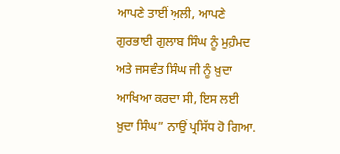ਆਪਣੇ ਤਾਈਂ ਅ਼ਲੀ, ਆਪਣੇ ਗੁਰਭਾਈ ਗੁਲਾਬ ਸਿੰਘ ਨੂੰ ਮੁਹ਼ੰਮਦ ਅਤੇ ਜਸਵੰਤ ਸਿੰਘ ਜੀ ਨੂੰ ਖ਼ੁਦਾ ਆਖਿਆ ਕਰਦਾ ਸੀ, ਇਸ ਲਈ ਖ਼ੁਦਾ ਸਿੰਘ” ਨਾਉਂ ਪ੍ਰਸਿੱਧ ਹੋ ਗਿਆ.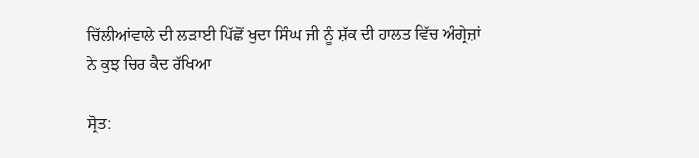ਚਿੱਲੀਆਂਵਾਲੇ ਦੀ ਲੜਾਈ ਪਿੱਛੋਂ ਖੁਦਾ ਸਿੰਘ ਜੀ ਨੂੰ ਸ਼ੱਕ ਦੀ ਹਾਲਤ ਵਿੱਚ ਅੰਗ੍ਰੇਜ਼ਾਂ ਨੇ ਕੁਝ ਚਿਰ ਕੈਦ ਰੱਖਿਆ

ਸ੍ਰੋਤ: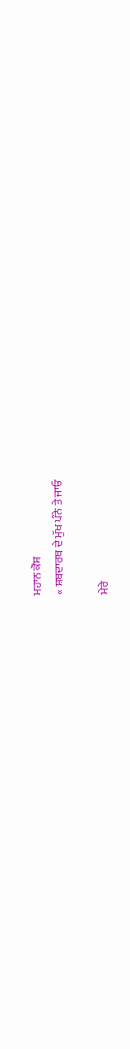ਮਹਾਨ ਕੋਸ਼
« ਸ਼ਬਦਾਰਥ ਦੇ ਮੁੱਖ ਪੰਨੇ ਤੇ ਜਾਓ

ਮੇਰੇ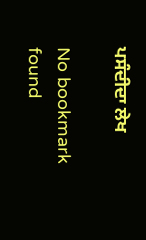ਪਸੰਦੀਦਾ ਲੇਖ

No bookmark found